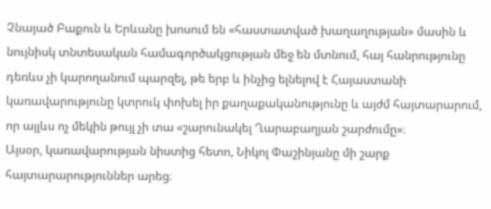Չնայած Բաքուն և Երևանը խոսում են «հաստատված խաղաղության» մասին և նույնիսկ տնտեսական համագործակցության մեջ են մտնում, հայ հանրությունը դեռևս չի կարողանում պարզել, թե երբ և ինչից ելնելով է Հայաստանի կառավարությունը կտրուկ փոխել իր քաղաքականությունը և այժմ հայտարարում, որ այլևս ոչ մեկին թույլ չի տա «շարունակել Ղարաբաղյան շարժումը»։
Այսօր, կառավարության նիստից հետո, Նիկոլ Փաշինյանը մի շարք հայտարարություններ արեց։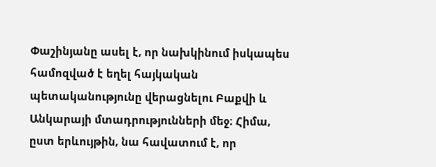Փաշինյանը ասել է, որ նախկինում իսկապես համոզված է եղել հայկական պետականությունը վերացնելու Բաքվի և Անկարայի մտադրությունների մեջ։ Հիմա, ըստ երևույթին, նա հավատում է, որ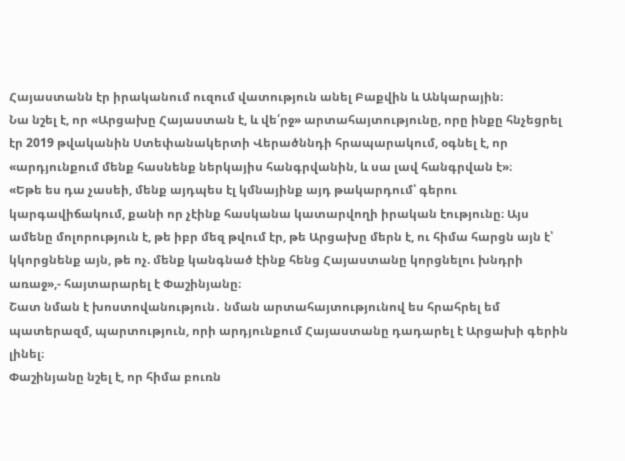Հայաստանն էր իրականում ուզում վատություն անել Բաքվին և Անկարային։
Նա նշել է, որ «Արցախը Հայաստան է, և վե՛րջ» արտահայտությունը, որը ինքը հնչեցրել էր 2019 թվականին Ստեփանակերտի Վերածննդի հրապարակում, օգնել է, որ «արդյունքում մենք հասնենք ներկայիս հանգրվանին, և սա լավ հանգրվան է»։
«Եթե ես դա չասեի, մենք այդպես էլ կմնայինք այդ թակարդում՝ գերու կարգավիճակում, քանի որ չէինք հասկանա կատարվողի իրական էությունը։ Այս ամենը մոլորություն է, թե իբր մեզ թվում էր, թե Արցախը մերն է, ու հիմա հարցն այն է՝ կկորցնենք այն, թե ոչ. մենք կանգնած էինք հենց Հայաստանը կորցնելու խնդրի առաջ»,- հայտարարել է Փաշինյանը։
Շատ նման է խոստովանություն․ նման արտահայտությունով ես հրահրել եմ պատերազմ, պարտություն, որի արդյունքում Հայաստանը դադարել է Արցախի գերին լինել։
Փաշինյանը նշել է, որ հիմա բուռն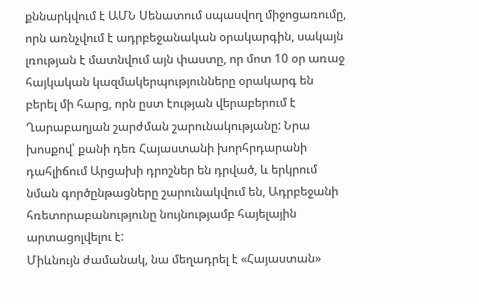քննարկվում է ԱՄՆ Սենատում սպասվող միջոցառումը, որն առնչվում է ադրբեջանական օրակարգին, սակայն լռության է մատնվում այն փաստը, որ մոտ 10 օր առաջ հայկական կազմակերպությունները օրակարգ են բերել մի հարց, որն ըստ էության վերաբերում է Ղարաբաղյան շարժման շարունակությանը: Նրա խոսքով՝ քանի դեռ Հայաստանի խորհրդարանի դահլիճում Արցախի դրոշներ են դրված, և երկրում նման գործընթացները շարունակվում են, Ադրբեջանի հռետորաբանությունը նույնությամբ հայելային արտացոլվելու է:
Միևնույն ժամանակ, նա մեղադրել է «Հայաստան»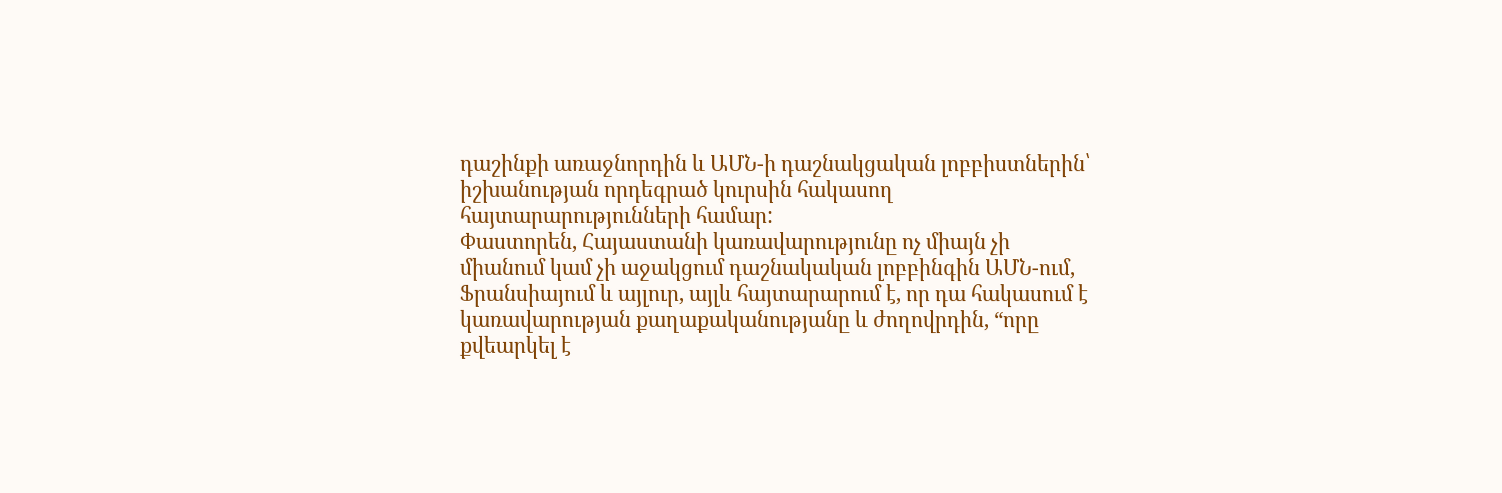դաշինքի առաջնորդին և ԱՄՆ-ի դաշնակցական լոբբիստներին՝ իշխանության որդեգրած կուրսին հակասող հայտարարությունների համար:
Փաստորեն, Հայաստանի կառավարությունը ոչ միայն չի միանում կամ չի աջակցում դաշնակական լոբբինգին ԱՄՆ-ում, Ֆրանսիայում և այլուր, այլև հայտարարում է, որ դա հակասում է կառավարության քաղաքականությանը և ժողովրդին, “որը քվեարկել է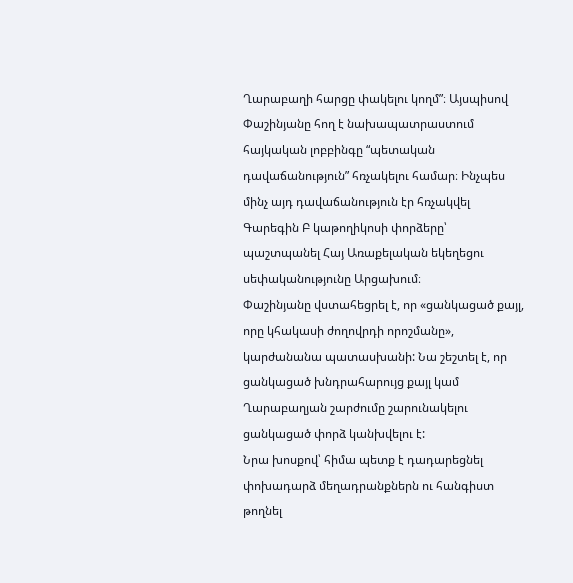Ղարաբաղի հարցը փակելու կողմ”։ Այսպիսով Փաշինյանը հող է նախապատրաստում հայկական լոբբինգը “պետական դավաճանություն” հռչակելու համար։ Ինչպես մինչ այդ դավաճանություն էր հռչակվել Գարեգին Բ կաթողիկոսի փորձերը՝ պաշտպանել Հայ Առաքելական եկեղեցու սեփականությունը Արցախում։
Փաշինյանը վստահեցրել է, որ «ցանկացած քայլ, որը կհակասի ժողովրդի որոշմանը», կարժանանա պատասխանի: Նա շեշտել է, որ ցանկացած խնդրահարույց քայլ կամ Ղարաբաղյան շարժումը շարունակելու ցանկացած փորձ կանխվելու է:
Նրա խոսքով՝ հիմա պետք է դադարեցնել փոխադարձ մեղադրանքներն ու հանգիստ թողնել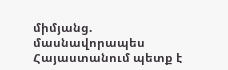միմյանց. մասնավորապես Հայաստանում պետք է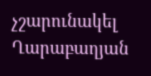չշարունակել Ղարաբաղյան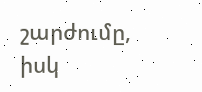շարժումը, իսկ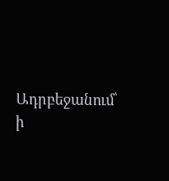Ադրբեջանում՝ ի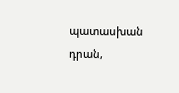պատասխան դրան,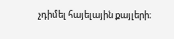չդիմել հայելային քայլերի։